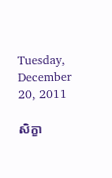Tuesday, December 20, 2011

សិក្ខា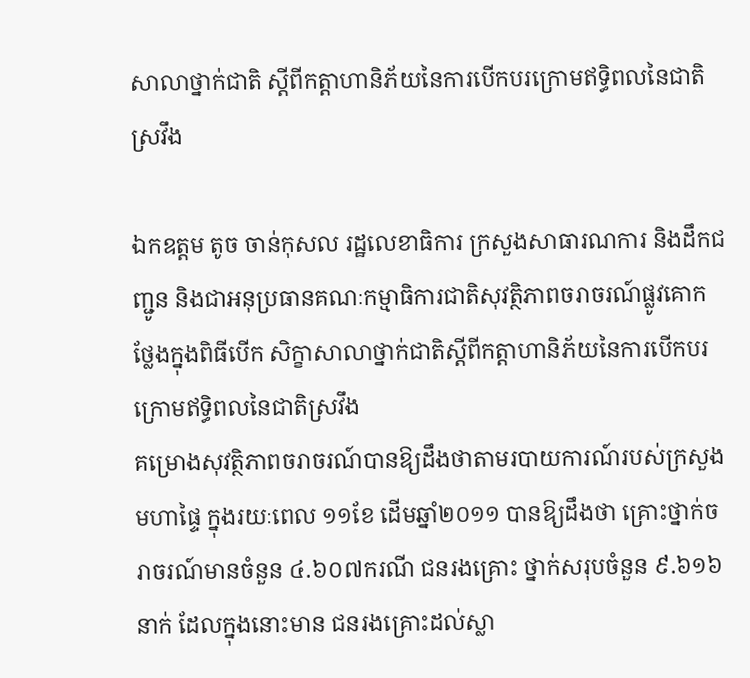សាលាថ្នាក់ជាតិ ស្ដីពីកត្ដាហានិភ័យនៃការបើកបរក្រោមឥទ្ធិពលនៃជាតិស្រវឹង

ឯកឧត្ដម តូច ចាន់កុសល រដ្ឋលេខាធិការ ក្រសួងសាធារណការ និងដឹកជញ្ជូន និងជាអនុប្រធានគណៈកម្មាធិការជាតិសុវត្ថិភាពចរាចរណ៍ផ្លូវគោក ថ្លែងក្នុងពិធីបើក សិក្ខាសាលាថ្នាក់ជាតិស្ដីពីកត្ដាហានិភ័យនៃការបើកបរក្រោមឥទ្ធិពលនៃជាតិស្រវឹង
គម្រោងសុវត្ថិភាពចរាចរណ៍បានឱ្យដឹងថាតាមរបាយការណ៍របស់ក្រសួងមហាផ្ទៃ ក្នុងរយៈពេល ១១ខែ ដើមឆ្នាំ២០១១ បានឱ្យដឹងថា គ្រោះថ្នាក់ចរាចរណ៍មានចំនួន ៤.៦០៧ករណី ជនរងគ្រោះ ថ្នាក់សរុបចំនួន ៩.៦១៦នាក់ ដែលក្នុងនោះមាន ជនរងគ្រោះដល់ស្លា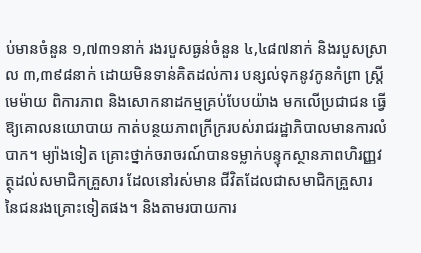ប់មានចំនួន ១,៧៣១នាក់ រងរបួសធ្ងន់ចំនួន ៤,៤៨៧នាក់ និងរបួសស្រាល ៣,៣៩៨នាក់ ដោយមិនទាន់គិតដល់ការ បន្សល់ទុកនូវកូនកំព្រា ស្ដ្រីមេម៉ាយ ពិការភាព និងសោកនាដកម្មគ្រប់បែបយ៉ាង មកលើប្រជាជន ធ្វើឱ្យគោលនយោបាយ កាត់បន្ថយភាពក្រីក្ររបស់រាជរដ្ឋាភិបាលមានការលំបាក។ ម្យ៉ាងទៀត គ្រោះថ្នាក់ចរាចរណ៍បានទម្លាក់បន្ទុកស្ថានភាពហិរញ្ញវត្ថុដល់សមាជិកគ្រួសារ ដែលនៅរស់មាន ជីវិតដែលជាសមាជិកគ្រួសារ នៃជនរងគ្រោះទៀតផង។ និងតាមរបាយការ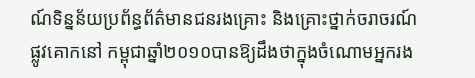ណ៍ទិន្នន័យប្រព័ន្ធព័ត៌មានជនរងគ្រោះ និងគ្រោះថ្នាក់ចរាចរណ៍ផ្លូវគោកនៅ កម្ពុជាឆ្នាំ២០១០បានឱ្យដឹងថាក្នុងចំណោមអ្នករង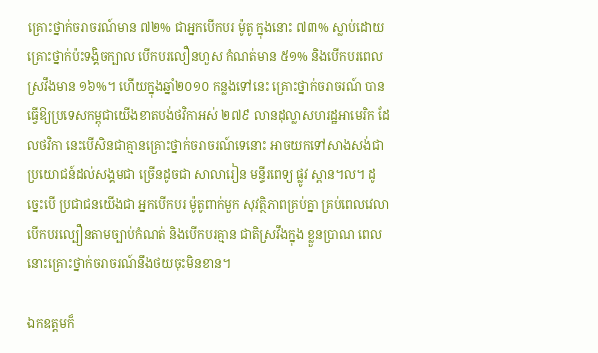គ្រោះថ្នាក់ចរាចរណ៍មាន ៧២% ជាអ្នកបើកបរ ម៉ូតូ ក្នុងនោះ ៧៣% ស្លាប់ដោយគ្រោះថ្នាក់ប៉ះទង្គិចក្បាល បើកបរលឿនហួស កំណត់មាន ៥១% និងបើកបរពេលស្រវឹងមាន ១៦%។ ហើយក្នុងឆ្នាំ២០១០ កន្លងទៅនេះ គ្រោះថ្នាក់ចរាចរណ៍ បានធ្វើឱ្យប្រទេសកម្ពុជាយើងខាតបង់ថវិកាអស់ ២៧៩ លានដុល្លាសហរដ្ឋអាមេរិក ដែលថវិកា នេះបើសិនជាគ្មានគ្រោះថ្នាក់ចរាចរណ៍ទេនោះ អាចយកទៅសាងសង់ជាប្រយោជន៍ដល់សង្គមជា ច្រើនដូចជា សាលារៀន មន្ទីរពេទ្យ ផ្លូវ ស្ពាន។ល។ ដូច្នេះបើ ប្រជាជនយើងជា អ្នកបើកបរ ម៉ូតូពាក់មួក សុវត្ថិភាពគ្រប់គ្នា គ្រប់ពេលវេលា បើកបរល្បឿនតាមច្បាប់កំណត់ និងបើកបរគ្មាន ជាតិស្រវឹងក្នុង ខ្លួនប្រាណ ពេលនោះគ្រោះថ្នាក់ចរាចរណ៍នឹងថយចុះមិនខាន។

ឯកឧត្តមក៏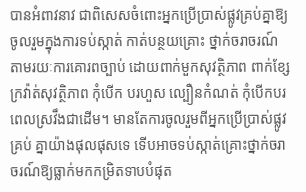បានអំពាវនាវ ជាពិសេសចំពោះអ្នកប្រើប្រាស់ផ្លូវគ្រប់គ្នាឱ្យចូលរួមក្នុងការទប់ស្កាត់ កាត់បន្ថយគ្រោះ ថ្នាក់ចរាចរណ៍តាមរយៈការគោរពច្បាប់ ដោយពាក់មួកសុវត្ថិភាព ពាក់ខ្សែក្រវ៉ាត់សុវត្ថិភាព កុំបើក បរហួស ល្បឿនកំណត់ កុំបើកបរពេលស្រវឹងជាដើម។ មានតែការចូលរួមពីអ្នកប្រើប្រាស់ផ្លូវគ្រប់ គ្នាយ៉ាងផុលផុសទេ ទើបអាចទប់ស្កាត់គ្រោះថ្នាក់ចរាចរណ៍ឱ្យធ្លាក់មកកម្រិតទាបបំផុត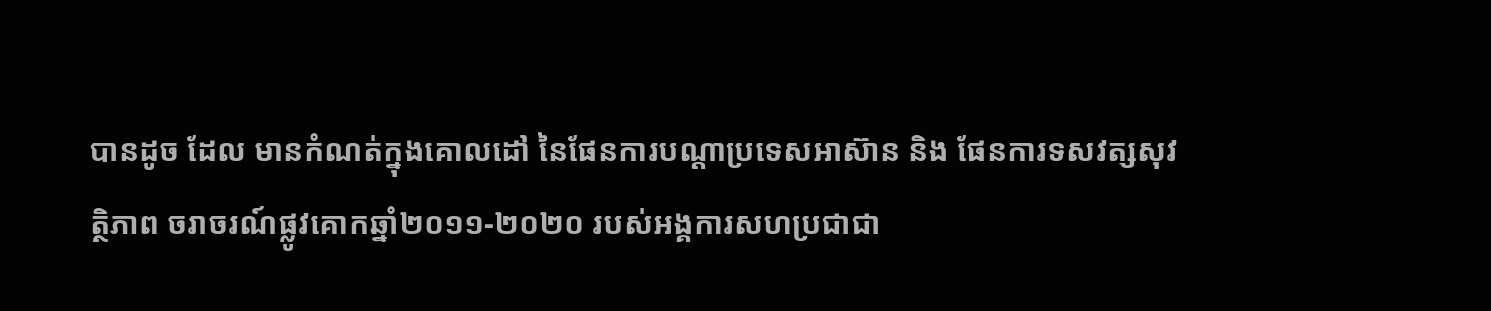បានដូច ដែល មានកំណត់ក្នុងគោលដៅ នៃផែនការបណ្ដាប្រទេសអាស៊ាន និង ផែនការទសវត្សសុវត្ថិភាព ចរាចរណ៍ផ្លូវគោកឆ្នាំ២០១១-២០២០ របស់អង្គការសហប្រជាជា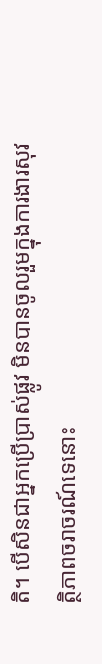តិ។ បើសិនជាអ្នកប្រើប្រាស់ផ្លូវ មិនបានចូលរួមក្នុងការងារសុវត្ថិភាពចរាចរណ៍ទេនោះ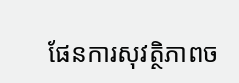ផែនការសុវត្ថិភាពច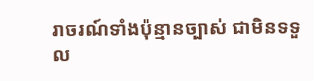រាចរណ៍ទាំងប៉ុន្មានច្បាស់ ជាមិនទទួល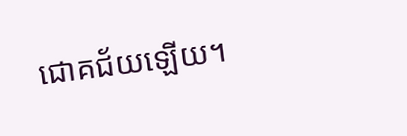ជោគជ័យឡើយ។